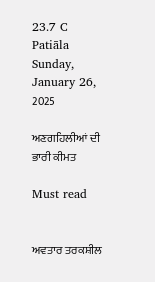23.7 C
Patiāla
Sunday, January 26, 2025

ਅਣਗਹਿਲੀਆਂ ਦੀ ਭਾਰੀ ਕੀਮਤ

Must read


ਅਵਤਾਰ ਤਰਕਸ਼ੀਲ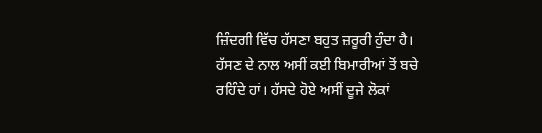ਜ਼ਿੰਦਗੀ ਵਿੱਚ ਹੱਸਣਾ ਬਹੁਤ ਜ਼ਰੂਰੀ ਹੁੰਦਾ ਹੈ। ਹੱਸਣ ਦੇ ਨਾਲ ਅਸੀਂ ਕਈ ਬਿਮਾਰੀਆਂ ਤੋਂ ਬਚੇ ਰਹਿੰਦੇ ਹਾਂ। ਹੱਸਦੇ ਹੋਏ ਅਸੀਂ ਦੂਜੇ ਲੋਕਾਂ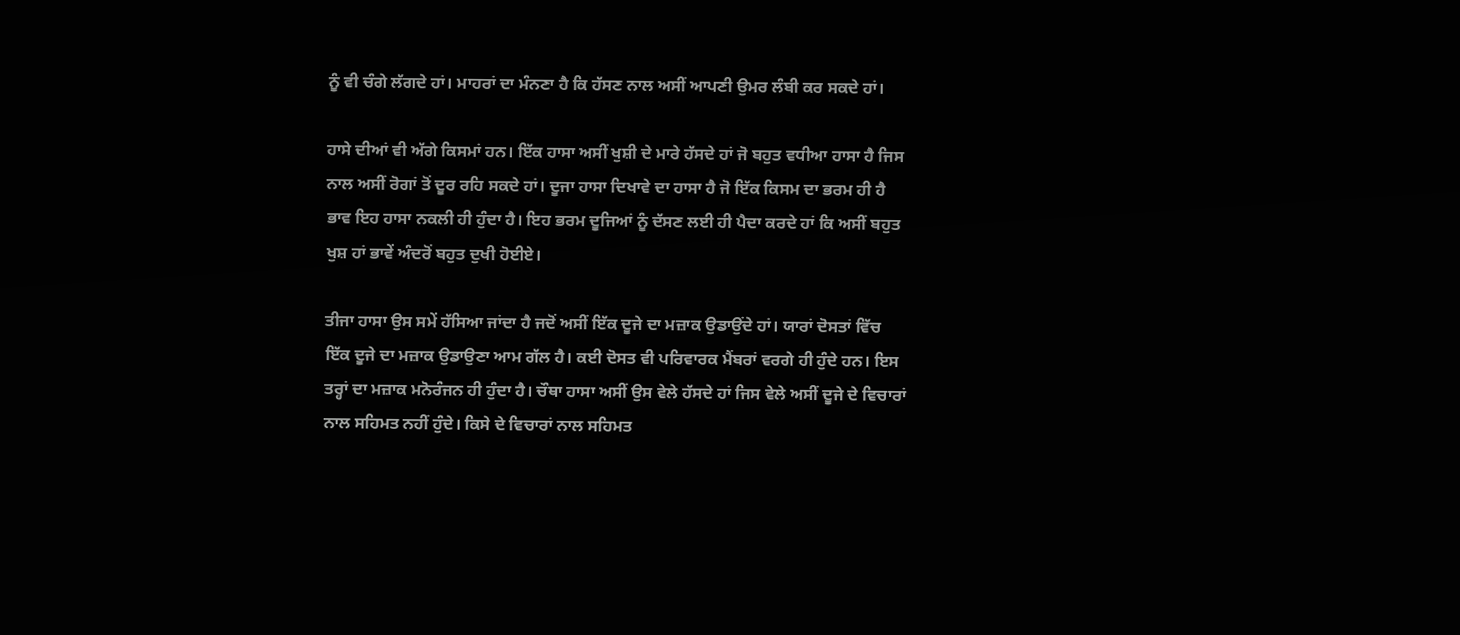ਨੂੰ ਵੀ ਚੰਗੇ ਲੱਗਦੇ ਹਾਂ। ਮਾਹਰਾਂ ਦਾ ਮੰਨਣਾ ਹੈ ਕਿ ਹੱਸਣ ਨਾਲ ਅਸੀਂ ਆਪਣੀ ਉਮਰ ਲੰਬੀ ਕਰ ਸਕਦੇ ਹਾਂ।

ਹਾਸੇ ਦੀਆਂ ਵੀ ਅੱਗੇ ਕਿਸਮਾਂ ਹਨ। ਇੱਕ ਹਾਸਾ ਅਸੀਂ ਖੁਸ਼ੀ ਦੇ ਮਾਰੇ ਹੱਸਦੇ ਹਾਂ ਜੋ ਬਹੁਤ ਵਧੀਆ ਹਾਸਾ ਹੈ ਜਿਸ ਨਾਲ ਅਸੀਂ ਰੋਗਾਂ ਤੋਂ ਦੂਰ ਰਹਿ ਸਕਦੇ ਹਾਂ। ਦੂਜਾ ਹਾਸਾ ਦਿਖਾਵੇ ਦਾ ਹਾਸਾ ਹੈ ਜੋ ਇੱਕ ਕਿਸਮ ਦਾ ਭਰਮ ਹੀ ਹੈ ਭਾਵ ਇਹ ਹਾਸਾ ਨਕਲੀ ਹੀ ਹੁੰਦਾ ਹੈ। ਇਹ ਭਰਮ ਦੂਜਿਆਂ ਨੂੰ ਦੱਸਣ ਲਈ ਹੀ ਪੈਦਾ ਕਰਦੇ ਹਾਂ ਕਿ ਅਸੀਂ ਬਹੁਤ ਖੁਸ਼ ਹਾਂ ਭਾਵੇਂ ਅੰਦਰੋਂ ਬਹੁਤ ਦੁਖੀ ਹੋਈਏ।

ਤੀਜਾ ਹਾਸਾ ਉਸ ਸਮੇਂ ਹੱਸਿਆ ਜਾਂਦਾ ਹੈ ਜਦੋਂ ਅਸੀਂ ਇੱਕ ਦੂਜੇ ਦਾ ਮਜ਼ਾਕ ਉਡਾਉਂਦੇ ਹਾਂ। ਯਾਰਾਂ ਦੋਸਤਾਂ ਵਿੱਚ ਇੱਕ ਦੂਜੇ ਦਾ ਮਜ਼ਾਕ ਉਡਾਉਣਾ ਆਮ ਗੱਲ ਹੈ। ਕਈ ਦੋਸਤ ਵੀ ਪਰਿਵਾਰਕ ਮੈਂਬਰਾਂ ਵਰਗੇ ਹੀ ਹੁੰਦੇ ਹਨ। ਇਸ ਤਰ੍ਹਾਂ ਦਾ ਮਜ਼ਾਕ ਮਨੋਰੰਜਨ ਹੀ ਹੁੰਦਾ ਹੈ। ਚੌਥਾ ਹਾਸਾ ਅਸੀਂ ਉਸ ਵੇਲੇ ਹੱਸਦੇ ਹਾਂ ਜਿਸ ਵੇਲੇ ਅਸੀਂ ਦੂਜੇ ਦੇ ਵਿਚਾਰਾਂ ਨਾਲ ਸਹਿਮਤ ਨਹੀਂ ਹੁੰਦੇ। ਕਿਸੇ ਦੇ ਵਿਚਾਰਾਂ ਨਾਲ ਸਹਿਮਤ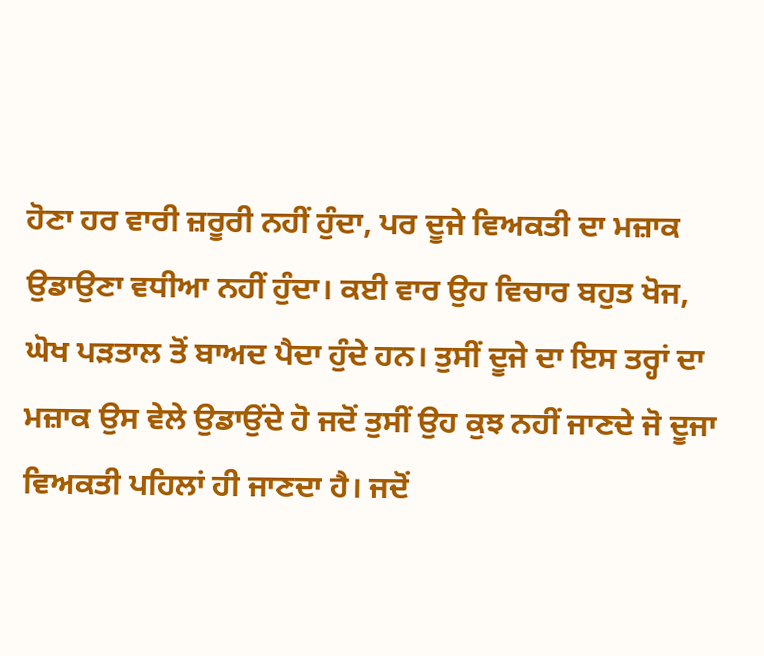ਹੋਣਾ ਹਰ ਵਾਰੀ ਜ਼ਰੂਰੀ ਨਹੀਂ ਹੁੰਦਾ, ਪਰ ਦੂਜੇ ਵਿਅਕਤੀ ਦਾ ਮਜ਼ਾਕ ਉਡਾਉਣਾ ਵਧੀਆ ਨਹੀਂ ਹੁੰਦਾ। ਕਈ ਵਾਰ ਉਹ ਵਿਚਾਰ ਬਹੁਤ ਖੋਜ, ਘੋਖ ਪੜਤਾਲ ਤੋਂ ਬਾਅਦ ਪੈਦਾ ਹੁੰਦੇ ਹਨ। ਤੁਸੀਂ ਦੂਜੇ ਦਾ ਇਸ ਤਰ੍ਹਾਂ ਦਾ ਮਜ਼ਾਕ ਉਸ ਵੇਲੇ ਉਡਾਉਂਦੇ ਹੋ ਜਦੋਂ ਤੁਸੀਂ ਉਹ ਕੁਝ ਨਹੀਂ ਜਾਣਦੇ ਜੋ ਦੂਜਾ ਵਿਅਕਤੀ ਪਹਿਲਾਂ ਹੀ ਜਾਣਦਾ ਹੈ। ਜਦੋਂ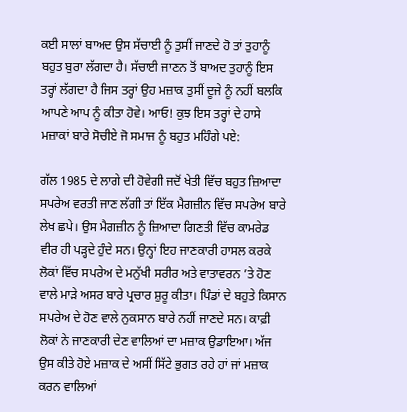ਕਈ ਸਾਲਾਂ ਬਾਅਦ ਉਸ ਸੱਚਾਈ ਨੂੰ ਤੁਸੀਂ ਜਾਣਦੇ ਹੋ ਤਾਂ ਤੁਹਾਨੂੰ ਬਹੁਤ ਬੁਰਾ ਲੱਗਦਾ ਹੈ। ਸੱਚਾਈ ਜਾਣਨ ਤੋਂ ਬਾਅਦ ਤੁਹਾਨੂੰ ਇਸ ਤਰ੍ਹਾਂ ਲੱਗਦਾ ਹੈ ਜਿਸ ਤਰ੍ਹਾਂ ਉਹ ਮਜ਼ਾਕ ਤੁਸੀਂ ਦੂਜੇ ਨੂੰ ਨਹੀਂ ਬਲਕਿ ਆਪਣੇ ਆਪ ਨੂੰ ਕੀਤਾ ਹੋਵੇ। ਆਓ! ਕੁਝ ਇਸ ਤਰ੍ਹਾਂ ਦੇ ਹਾਸੇ ਮਜ਼ਾਕਾਂ ਬਾਰੇ ਸੋਚੀਏ ਜੋ ਸਮਾਜ ਨੂੰ ਬਹੁਤ ਮਹਿੰਗੇ ਪਏ:

ਗੱਲ 1985 ਦੇ ਲਾਗੇ ਦੀ ਹੋਵੇਗੀ ਜਦੋਂ ਖੇਤੀ ਵਿੱਚ ਬਹੁਤ ਜ਼ਿਆਦਾ ਸਪਰੇਅ ਵਰਤੀ ਜਾਣ ਲੱਗੀ ਤਾਂ ਇੱਕ ਮੈਗਜ਼ੀਨ ਵਿੱਚ ਸਪਰੇਅ ਬਾਰੇ ਲੇਖ ਛਪੇ। ਉਸ ਮੈਗਜ਼ੀਨ ਨੂੰ ਜ਼ਿਆਦਾ ਗਿਣਤੀ ਵਿੱਚ ਕਾਮਰੇਡ ਵੀਰ ਹੀ ਪੜ੍ਹਦੇ ਹੁੰਦੇ ਸਨ। ਉਨ੍ਹਾਂ ਇਹ ਜਾਣਕਾਰੀ ਹਾਸਲ ਕਰਕੇ ਲੋਕਾਂ ਵਿੱਚ ਸਪਰੇਅ ਦੇ ਮਨੁੱਖੀ ਸਰੀਰ ਅਤੇ ਵਾਤਾਵਰਨ ’ਤੇ ਹੋਣ ਵਾਲੇ ਮਾੜੇ ਅਸਰ ਬਾਰੇ ਪ੍ਰਚਾਰ ਸ਼ੁਰੂ ਕੀਤਾ। ਪਿੰਡਾਂ ਦੇ ਬਹੁਤੇ ਕਿਸਾਨ ਸਪਰੇਅ ਦੇ ਹੋਣ ਵਾਲੇ ਨੁਕਸਾਨ ਬਾਰੇ ਨਹੀਂ ਜਾਣਦੇ ਸਨ। ਕਾਫ਼ੀ ਲੋਕਾਂ ਨੇ ਜਾਣਕਾਰੀ ਦੇਣ ਵਾਲਿਆਂ ਦਾ ਮਜ਼ਾਕ ਉਡਾਇਆ। ਅੱਜ ਉਸ ਕੀਤੇ ਹੋਏ ਮਜ਼ਾਕ ਦੇ ਅਸੀਂ ਸਿੱਟੇ ਭੁਗਤ ਰਹੇ ਹਾਂ ਜਾਂ ਮਜ਼ਾਕ ਕਰਨ ਵਾਲਿਆਂ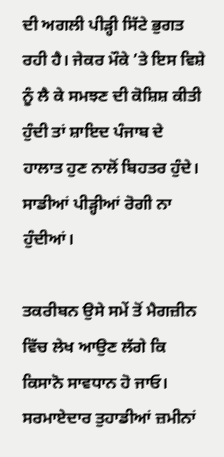ਦੀ ਅਗਲੀ ਪੀੜ੍ਹੀ ਸਿੱਟੇ ਭੁਗਤ ਰਹੀ ਹੈ। ਜੇਕਰ ਮੌਕੇ ’ਤੇ ਇਸ ਵਿਸ਼ੇ ਨੂੰ ਲੈ ਕੇ ਸਮਝਣ ਦੀ ਕੋਸ਼ਿਸ਼ ਕੀਤੀ ਹੁੰਦੀ ਤਾਂ ਸ਼ਾਇਦ ਪੰਜਾਬ ਦੇ ਹਾਲਾਤ ਹੁਣ ਨਾਲੋਂ ਬਿਹਤਰ ਹੁੰਦੇ। ਸਾਡੀਆਂ ਪੀੜ੍ਹੀਆਂ ਰੋਗੀ ਨਾ ਹੁੰਦੀਆਂ।

ਤਕਰੀਬਨ ਉਸੇ ਸਮੇਂ ਤੋਂ ਮੈਗਜ਼ੀਨ ਵਿੱਚ ਲੇਖ ਆਉਣ ਲੱਗੇ ਕਿ ਕਿਸਾਨੋ ਸਾਵਧਾਨ ਹੋ ਜਾਓ। ਸਰਮਾਏਦਾਰ ਤੁਹਾਡੀਆਂ ਜ਼ਮੀਨਾਂ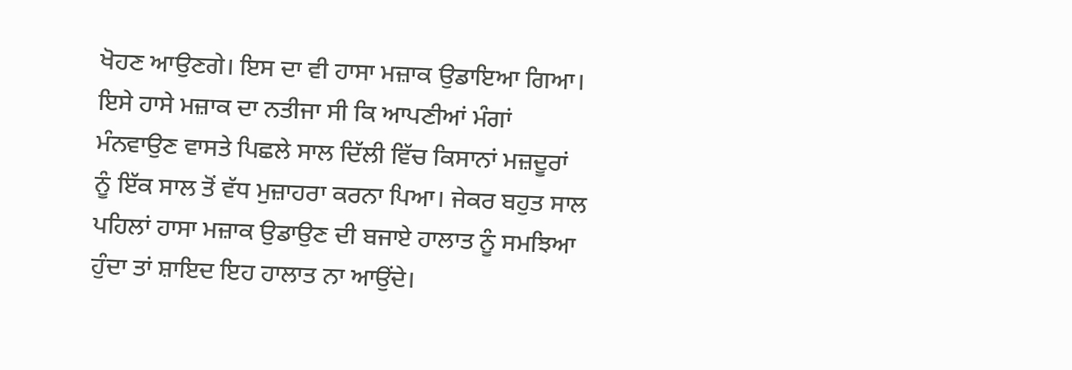ਖੋਹਣ ਆਉਣਗੇ। ਇਸ ਦਾ ਵੀ ਹਾਸਾ ਮਜ਼ਾਕ ਉਡਾਇਆ ਗਿਆ। ਇਸੇ ਹਾਸੇ ਮਜ਼ਾਕ ਦਾ ਨਤੀਜਾ ਸੀ ਕਿ ਆਪਣੀਆਂ ਮੰਗਾਂ ਮੰਨਵਾਉਣ ਵਾਸਤੇ ਪਿਛਲੇ ਸਾਲ ਦਿੱਲੀ ਵਿੱਚ ਕਿਸਾਨਾਂ ਮਜ਼ਦੂਰਾਂ ਨੂੰ ਇੱਕ ਸਾਲ ਤੋਂ ਵੱਧ ਮੁਜ਼ਾਹਰਾ ਕਰਨਾ ਪਿਆ। ਜੇਕਰ ਬਹੁਤ ਸਾਲ ਪਹਿਲਾਂ ਹਾਸਾ ਮਜ਼ਾਕ ਉਡਾਉਣ ਦੀ ਬਜਾਏ ਹਾਲਾਤ ਨੂੰ ਸਮਝਿਆ ਹੁੰਦਾ ਤਾਂ ਸ਼ਾਇਦ ਇਹ ਹਾਲਾਤ ਨਾ ਆਉਂਦੇ।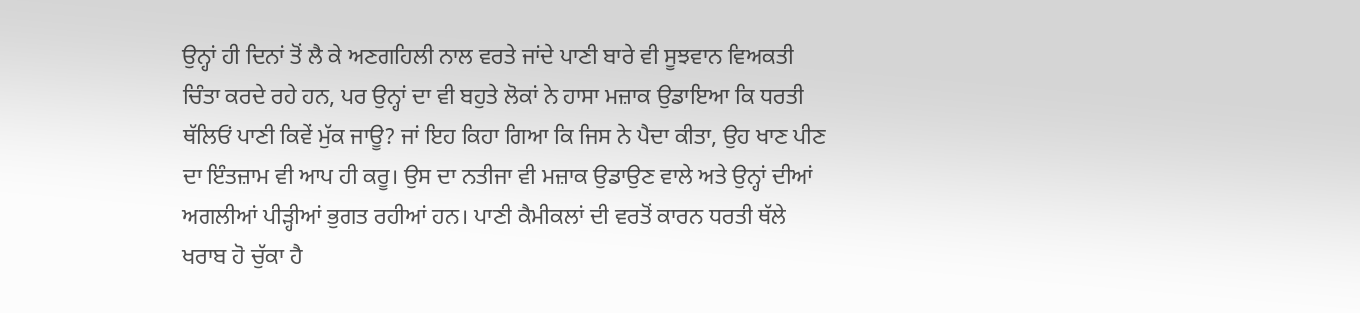ਉਨ੍ਹਾਂ ਹੀ ਦਿਨਾਂ ਤੋਂ ਲੈ ਕੇ ਅਣਗਹਿਲੀ ਨਾਲ ਵਰਤੇ ਜਾਂਦੇ ਪਾਣੀ ਬਾਰੇ ਵੀ ਸੂਝਵਾਨ ਵਿਅਕਤੀ ਚਿੰਤਾ ਕਰਦੇ ਰਹੇ ਹਨ, ਪਰ ਉਨ੍ਹਾਂ ਦਾ ਵੀ ਬਹੁਤੇ ਲੋਕਾਂ ਨੇ ਹਾਸਾ ਮਜ਼ਾਕ ਉਡਾਇਆ ਕਿ ਧਰਤੀ ਥੱਲਿਓਂ ਪਾਣੀ ਕਿਵੇਂ ਮੁੱਕ ਜਾਊ? ਜਾਂ ਇਹ ਕਿਹਾ ਗਿਆ ਕਿ ਜਿਸ ਨੇ ਪੈਦਾ ਕੀਤਾ, ਉਹ ਖਾਣ ਪੀਣ ਦਾ ਇੰਤਜ਼ਾਮ ਵੀ ਆਪ ਹੀ ਕਰੂ। ਉਸ ਦਾ ਨਤੀਜਾ ਵੀ ਮਜ਼ਾਕ ਉਡਾਉਣ ਵਾਲੇ ਅਤੇ ਉਨ੍ਹਾਂ ਦੀਆਂ ਅਗਲੀਆਂ ਪੀੜ੍ਹੀਆਂ ਭੁਗਤ ਰਹੀਆਂ ਹਨ। ਪਾਣੀ ਕੈਮੀਕਲਾਂ ਦੀ ਵਰਤੋਂ ਕਾਰਨ ਧਰਤੀ ਥੱਲੇ ਖਰਾਬ ਹੋ ਚੁੱਕਾ ਹੈ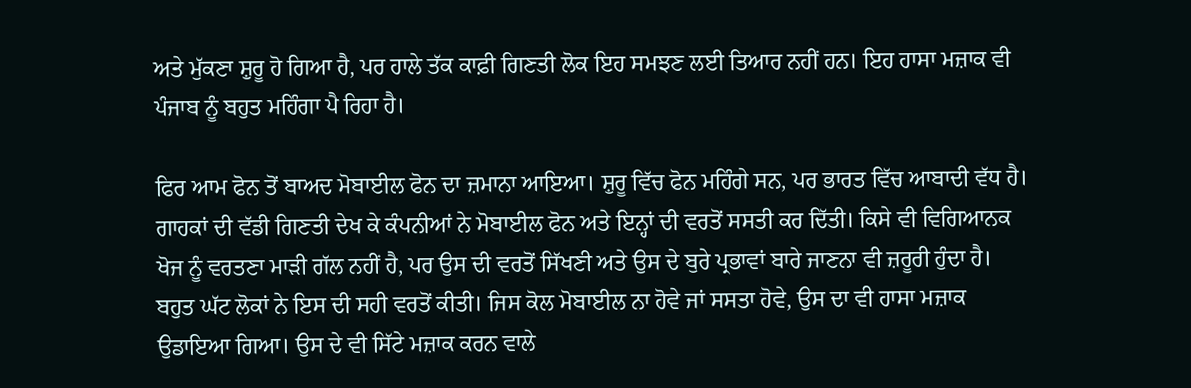ਅਤੇ ਮੁੱਕਣਾ ਸ਼ੁਰੂ ਹੋ ਗਿਆ ਹੈ, ਪਰ ਹਾਲੇ ਤੱਕ ਕਾਫ਼ੀ ਗਿਣਤੀ ਲੋਕ ਇਹ ਸਮਝਣ ਲਈ ਤਿਆਰ ਨਹੀਂ ਹਨ। ਇਹ ਹਾਸਾ ਮਜ਼ਾਕ ਵੀ ਪੰਜਾਬ ਨੂੰ ਬਹੁਤ ਮਹਿੰਗਾ ਪੈ ਰਿਹਾ ਹੈ।

ਫਿਰ ਆਮ ਫੋਨ ਤੋਂ ਬਾਅਦ ਮੋਬਾਈਲ ਫੋਨ ਦਾ ਜ਼ਮਾਨਾ ਆਇਆ। ਸ਼ੁਰੂ ਵਿੱਚ ਫੋਨ ਮਹਿੰਗੇ ਸਨ, ਪਰ ਭਾਰਤ ਵਿੱਚ ਆਬਾਦੀ ਵੱਧ ਹੈ। ਗਾਹਕਾਂ ਦੀ ਵੱਡੀ ਗਿਣਤੀ ਦੇਖ ਕੇ ਕੰਪਨੀਆਂ ਨੇ ਮੋਬਾਈਲ ਫੋਨ ਅਤੇ ਇਨ੍ਹਾਂ ਦੀ ਵਰਤੋਂ ਸਸਤੀ ਕਰ ਦਿੱਤੀ। ਕਿਸੇ ਵੀ ਵਿਗਿਆਨਕ ਖੋਜ ਨੂੰ ਵਰਤਣਾ ਮਾੜੀ ਗੱਲ ਨਹੀਂ ਹੈ, ਪਰ ਉਸ ਦੀ ਵਰਤੋਂ ਸਿੱਖਣੀ ਅਤੇ ਉਸ ਦੇ ਬੁਰੇ ਪ੍ਰਭਾਵਾਂ ਬਾਰੇ ਜਾਣਨਾ ਵੀ ਜ਼ਰੂਰੀ ਹੁੰਦਾ ਹੈ। ਬਹੁਤ ਘੱਟ ਲੋਕਾਂ ਨੇ ਇਸ ਦੀ ਸਹੀ ਵਰਤੋਂ ਕੀਤੀ। ਜਿਸ ਕੋਲ ਮੋਬਾਈਲ ਨਾ ਹੋਵੇ ਜਾਂ ਸਸਤਾ ਹੋਵੇ, ਉਸ ਦਾ ਵੀ ਹਾਸਾ ਮਜ਼ਾਕ ਉਡਾਇਆ ਗਿਆ। ਉਸ ਦੇ ਵੀ ਸਿੱਟੇ ਮਜ਼ਾਕ ਕਰਨ ਵਾਲੇ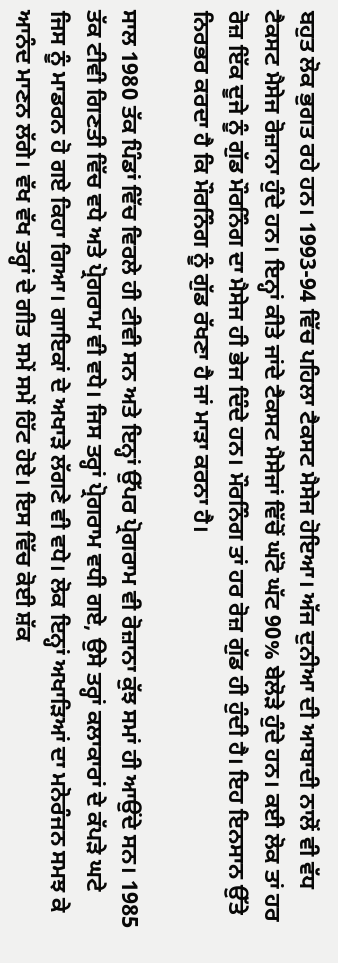ਬਹੁਤ ਲੋਕ ਭੁਗਤ ਰਹੇ ਹਨ। 1993-94 ਵਿੱਚ ਪਹਿਲਾ ਟੈਕਸਟ ਮੈਸੇਜ ਹੋਇਆ। ਅੱਜ ਦੁਨੀਆ ਦੀ ਆਬਾਦੀ ਨਾਲੋਂ ਵੀ ਵੱਧ ਟੈਕਸਟ ਮੈਸੇਜ ਰੋਜ਼ਾਨਾ ਹੁੰਦੇ ਹਨ। ਇਨ੍ਹਾਂ ਕੀਤੇ ਜਾਂਦੇ ਟੈਕਸਟ ਮੈਸੇਜਾਂ ਵਿੱਚੋਂ ਘੱਟੋ ਘੱਟ 90% ਬੇਲੋੜੇ ਹੁੰਦੇ ਹਨ। ਕਈ ਲੋਕ ਤਾਂ ਹਰ ਰੋਜ਼ ਇੱਕ ਦੂਜੇ ਨੂੰ ਗੁੱਡ ਮੌਰਨਿੰਗ ਦਾ ਮੈਸੇਜ ਹੀ ਭੇਜ ਦਿੰਦੇ ਹਨ। ਮੌਰਨਿੰਗ ਤਾਂ ਹਰ ਰੋਜ਼ ਗੁੱਡ ਹੀ ਹੁੰਦੀ ਹੈ। ਇਹ ਇਨਸਾਨ ਉੱਤੇ ਨਿਰਭਰ ਕਰਦਾ ਹੈ ਕਿ ਮੌਰਨਿੰਗ ਨੂੰ ਗੁੱਡ ਰੱਖਣਾ ਹੈ ਜਾਂ ਮਾੜਾ ਕਰਨਾ ਹੈ।

ਸਾਲ 1980 ਤੱਕ ਪਿੰਡਾਂ ਵਿੱਚ ਵਿਰਲੇ ਹੀ ਟੀਵੀ ਸਨ ਅਤੇ ਇਨ੍ਹਾਂ ਉੱਪਰ ਪ੍ਰੋਗਰਾਮ ਵੀ ਰੋਜ਼ਾਨਾ ਕੁੱਝ ਸਮਾਂ ਹੀ ਆਉਂਦੇ ਸਨ। 1985 ਤੱਕ ਟੀਵੀ ਗਿਣਤੀ ਵਿੱਚ ਵਧੇ ਅਤੇ ਪ੍ਰੋਗਰਾਮ ਵੀ ਵਧੇ। ਜਿਸ ਤਰ੍ਹਾਂ ਪ੍ਰੋਗਰਾਮ ਵਧੀ ਗਏ, ਉਸੇ ਤਰ੍ਹਾਂ ਕਲਾਕਾਰਾਂ ਦੇ ਕੱਪੜੇ ਘਟੇ ਜਿਸ ਨੂੰ ਮਾਡਰਨ ਹੋ ਗਏ ਕਿਹਾ ਗਿਆ। ਗਾਇਕਾਂ ਦੇ ਅਖਾੜੇ ਲੱਗਣੇ ਵੀ ਵਧੇ। ਲੋਕ ਇਨ੍ਹਾਂ ਅਖਾੜਿਆਂ ਦਾ ਮਨੋਰੰਜਨ ਸਮਝ ਕੇ ਆਨੰਦ ਮਾਣਨ ਲੱਗੇ। ਵੱਖ ਵੱਖ ਤਰ੍ਹਾਂ ਦੇ ਗੀਤ ਸਮੇਂ ਸਮੇਂ ਹਿੱਟ ਹੋਏ। ਇਸ ਵਿੱਚ ਕੋਈ ਸ਼ੱਕ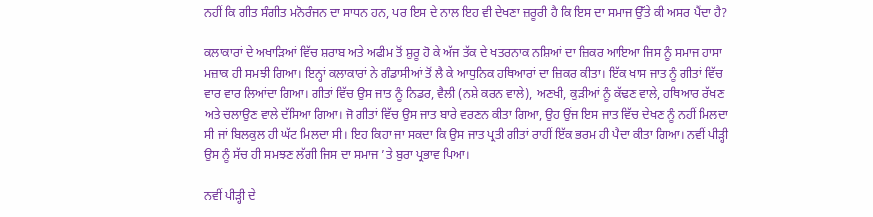ਨਹੀਂ ਕਿ ਗੀਤ ਸੰਗੀਤ ਮਨੋਰੰਜਨ ਦਾ ਸਾਧਨ ਹਨ, ਪਰ ਇਸ ਦੇ ਨਾਲ ਇਹ ਵੀ ਦੇਖਣਾ ਜ਼ਰੂਰੀ ਹੈ ਕਿ ਇਸ ਦਾ ਸਮਾਜ ਉੱਤੇ ਕੀ ਅਸਰ ਪੈਂਦਾ ਹੈ?

ਕਲਾਕਾਰਾਂ ਦੇ ਅਖਾੜਿਆਂ ਵਿੱਚ ਸ਼ਰਾਬ ਅਤੇ ਅਫੀਮ ਤੋਂ ਸ਼ੁਰੂ ਹੋ ਕੇ ਅੱਜ ਤੱਕ ਦੇ ਖਤਰਨਾਕ ਨਸ਼ਿਆਂ ਦਾ ਜ਼ਿਕਰ ਆਇਆ ਜਿਸ ਨੂੰ ਸਮਾਜ ਹਾਸਾ ਮਜ਼ਾਕ ਹੀ ਸਮਝੀ ਗਿਆ। ਇਨ੍ਹਾਂ ਕਲਾਕਾਰਾਂ ਨੇ ਗੰਡਾਸੀਆਂ ਤੋਂ ਲੈ ਕੇ ਆਧੁਨਿਕ ਹਥਿਆਰਾਂ ਦਾ ਜ਼ਿਕਰ ਕੀਤਾ। ਇੱਕ ਖਾਸ ਜਾਤ ਨੂੰ ਗੀਤਾਂ ਵਿੱਚ ਵਾਰ ਵਾਰ ਲਿਆਂਦਾ ਗਿਆ। ਗੀਤਾਂ ਵਿੱਚ ਉਸ ਜਾਤ ਨੂੰ ਨਿਡਰ, ਵੈਲੀ (ਨਸ਼ੇ ਕਰਨ ਵਾਲੇ), ਅਣਖੀ, ਕੁੜੀਆਂ ਨੂੰ ਕੱਢਣ ਵਾਲੇ, ਹਥਿਆਰ ਰੱਖਣ ਅਤੇ ਚਲਾਉਣ ਵਾਲੇ ਦੱਸਿਆ ਗਿਆ। ਜੋ ਗੀਤਾਂ ਵਿੱਚ ਉਸ ਜਾਤ ਬਾਰੇ ਵਰਣਨ ਕੀਤਾ ਗਿਆ, ਉਹ ਉਂਜ ਇਸ ਜਾਤ ਵਿੱਚ ਦੇਖਣ ਨੂੰ ਨਹੀਂ ਮਿਲਦਾ ਸੀ ਜਾਂ ਬਿਲਕੁਲ ਹੀ ਘੱਟ ਮਿਲਦਾ ਸੀ। ਇਹ ਕਿਹਾ ਜਾ ਸਕਦਾ ਕਿ ਉਸ ਜਾਤ ਪ੍ਰਤੀ ਗੀਤਾਂ ਰਾਹੀਂ ਇੱਕ ਭਰਮ ਹੀ ਪੈਦਾ ਕੀਤਾ ਗਿਆ। ਨਵੀਂ ਪੀੜ੍ਹੀ ਉਸ ਨੂੰ ਸੱਚ ਹੀ ਸਮਝਣ ਲੱਗੀ ਜਿਸ ਦਾ ਸਮਾਜ ’ਤੇ ਬੁਰਾ ਪ੍ਰਭਾਵ ਪਿਆ।

ਨਵੀਂ ਪੀੜ੍ਹੀ ਦੇ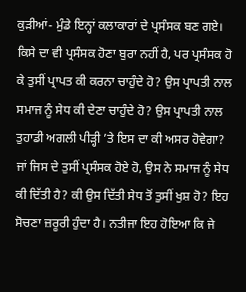ਕੁੜੀਆਂ- ਮੁੰਡੇ ਇਨ੍ਹਾਂ ਕਲਾਕਾਰਾਂ ਦੇ ਪ੍ਰਸੰਸਕ ਬਣ ਗਏ। ਕਿਸੇ ਦਾ ਵੀ ਪ੍ਰਸੰਸਕ ਹੋਣਾ ਬੁਰਾ ਨਹੀਂ ਹੈ, ਪਰ ਪ੍ਰਸੰਸਕ ਹੋ ਕੇ ਤੁਸੀਂ ਪ੍ਰਾਪਤ ਕੀ ਕਰਨਾ ਚਾਹੁੰਦੇ ਹੋ? ਉਸ ਪ੍ਰਾਪਤੀ ਨਾਲ ਸਮਾਜ ਨੂੰ ਸੇਧ ਕੀ ਦੇਣਾ ਚਾਹੁੰਦੇ ਹੋ? ਉਸ ਪ੍ਰਾਪਤੀ ਨਾਲ ਤੁਹਾਡੀ ਅਗਲੀ ਪੀੜ੍ਹੀ ’ਤੇ ਇਸ ਦਾ ਕੀ ਅਸਰ ਹੋਵੇਗਾ? ਜਾਂ ਜਿਸ ਦੇ ਤੁਸੀਂ ਪ੍ਰਸੰਸਕ ਹੋਏ ਹੋ, ਉਸ ਨੇ ਸਮਾਜ ਨੂੰ ਸੇਧ ਕੀ ਦਿੱਤੀ ਹੈ? ਕੀ ਉਸ ਦਿੱਤੀ ਸੇਧ ਤੋਂ ਤੁਸੀਂ ਖੁਸ਼ ਹੋ? ਇਹ ਸੋਚਣਾ ਜ਼ਰੂਰੀ ਹੁੰਦਾ ਹੈ। ਨਤੀਜਾ ਇਹ ਹੋਇਆ ਕਿ ਜੇ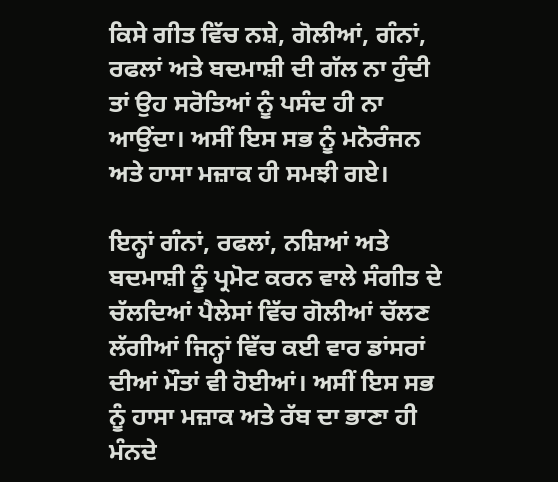ਕਿਸੇ ਗੀਤ ਵਿੱਚ ਨਸ਼ੇ, ਗੋਲੀਆਂ, ਗੰਨਾਂ, ਰਫਲਾਂ ਅਤੇ ਬਦਮਾਸ਼ੀ ਦੀ ਗੱਲ ਨਾ ਹੁੰਦੀ ਤਾਂ ਉਹ ਸਰੋਤਿਆਂ ਨੂੰ ਪਸੰਦ ਹੀ ਨਾ ਆਉਂਦਾ। ਅਸੀਂ ਇਸ ਸਭ ਨੂੰ ਮਨੋਰੰਜਨ ਅਤੇ ਹਾਸਾ ਮਜ਼ਾਕ ਹੀ ਸਮਝੀ ਗਏ।

ਇਨ੍ਹਾਂ ਗੰਨਾਂ, ਰਫਲਾਂ, ਨਸ਼ਿਆਂ ਅਤੇ ਬਦਮਾਸ਼ੀ ਨੂੰ ਪ੍ਰਮੋਟ ਕਰਨ ਵਾਲੇ ਸੰਗੀਤ ਦੇ ਚੱਲਦਿਆਂ ਪੈਲੇਸਾਂ ਵਿੱਚ ਗੋਲੀਆਂ ਚੱਲਣ ਲੱਗੀਆਂ ਜਿਨ੍ਹਾਂ ਵਿੱਚ ਕਈ ਵਾਰ ਡਾਂਸਰਾਂ ਦੀਆਂ ਮੌਤਾਂ ਵੀ ਹੋਈਆਂ। ਅਸੀਂ ਇਸ ਸਭ ਨੂੰ ਹਾਸਾ ਮਜ਼ਾਕ ਅਤੇ ਰੱਬ ਦਾ ਭਾਣਾ ਹੀ ਮੰਨਦੇ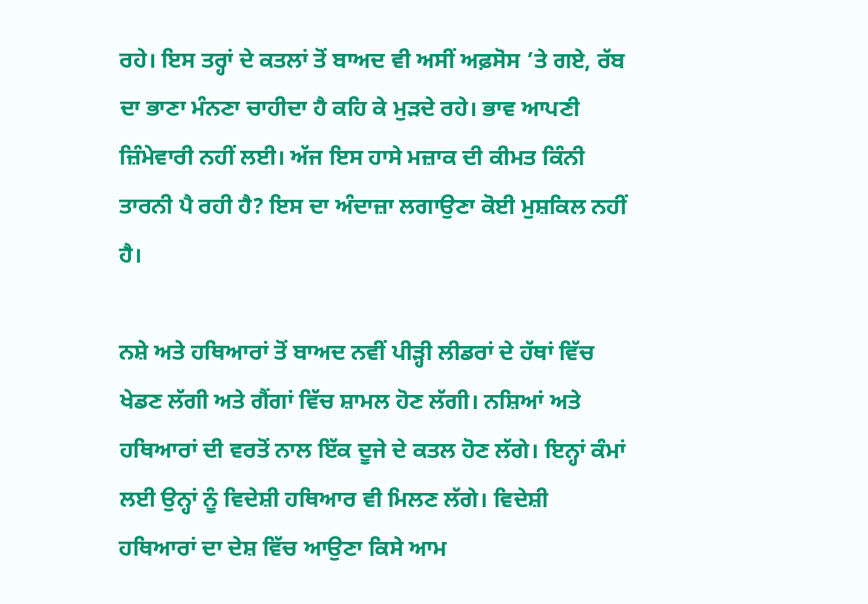ਰਹੇ। ਇਸ ਤਰ੍ਹਾਂ ਦੇ ਕਤਲਾਂ ਤੋਂ ਬਾਅਦ ਵੀ ਅਸੀਂ ਅਫ਼ਸੋਸ ’ਤੇ ਗਏ, ਰੱਬ ਦਾ ਭਾਣਾ ਮੰਨਣਾ ਚਾਹੀਦਾ ਹੈ ਕਹਿ ਕੇ ਮੁੜਦੇ ਰਹੇ। ਭਾਵ ਆਪਣੀ ਜ਼ਿੰਮੇਵਾਰੀ ਨਹੀਂ ਲਈ। ਅੱਜ ਇਸ ਹਾਸੇ ਮਜ਼ਾਕ ਦੀ ਕੀਮਤ ਕਿੰਨੀ ਤਾਰਨੀ ਪੈ ਰਹੀ ਹੈ? ਇਸ ਦਾ ਅੰਦਾਜ਼ਾ ਲਗਾਉਣਾ ਕੋਈ ਮੁਸ਼ਕਿਲ ਨਹੀਂ ਹੈ।

ਨਸ਼ੇ ਅਤੇ ਹਥਿਆਰਾਂ ਤੋਂ ਬਾਅਦ ਨਵੀਂ ਪੀੜ੍ਹੀ ਲੀਡਰਾਂ ਦੇ ਹੱਥਾਂ ਵਿੱਚ ਖੇਡਣ ਲੱਗੀ ਅਤੇ ਗੈਂਗਾਂ ਵਿੱਚ ਸ਼ਾਮਲ ਹੋਣ ਲੱਗੀ। ਨਸ਼ਿਆਂ ਅਤੇ ਹਥਿਆਰਾਂ ਦੀ ਵਰਤੋਂ ਨਾਲ ਇੱਕ ਦੂਜੇ ਦੇ ਕਤਲ ਹੋਣ ਲੱਗੇ। ਇਨ੍ਹਾਂ ਕੰਮਾਂ ਲਈ ਉਨ੍ਹਾਂ ਨੂੰ ਵਿਦੇਸ਼ੀ ਹਥਿਆਰ ਵੀ ਮਿਲਣ ਲੱਗੇ। ਵਿਦੇਸ਼ੀ ਹਥਿਆਰਾਂ ਦਾ ਦੇਸ਼ ਵਿੱਚ ਆਉਣਾ ਕਿਸੇ ਆਮ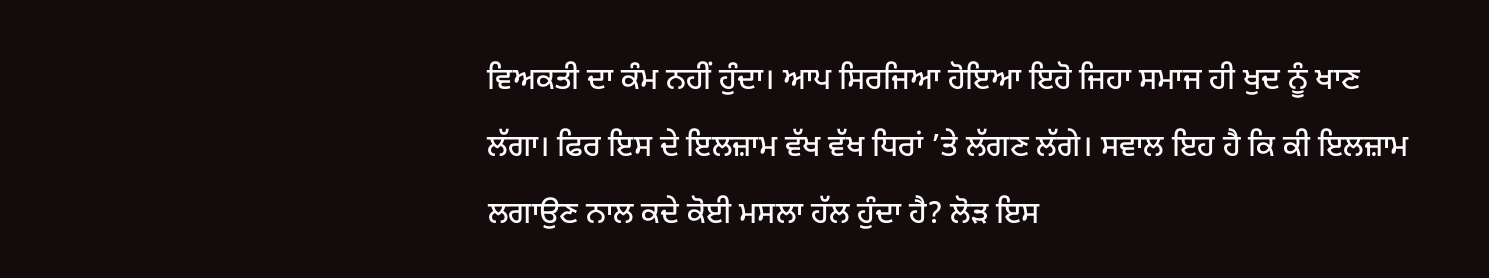ਵਿਅਕਤੀ ਦਾ ਕੰਮ ਨਹੀਂ ਹੁੰਦਾ। ਆਪ ਸਿਰਜਿਆ ਹੋਇਆ ਇਹੋ ਜਿਹਾ ਸਮਾਜ ਹੀ ਖੁਦ ਨੂੰ ਖਾਣ ਲੱਗਾ। ਫਿਰ ਇਸ ਦੇ ਇਲਜ਼ਾਮ ਵੱਖ ਵੱਖ ਧਿਰਾਂ ’ਤੇ ਲੱਗਣ ਲੱਗੇ। ਸਵਾਲ ਇਹ ਹੈ ਕਿ ਕੀ ਇਲਜ਼ਾਮ ਲਗਾਉਣ ਨਾਲ ਕਦੇ ਕੋਈ ਮਸਲਾ ਹੱਲ ਹੁੰਦਾ ਹੈ? ਲੋੜ ਇਸ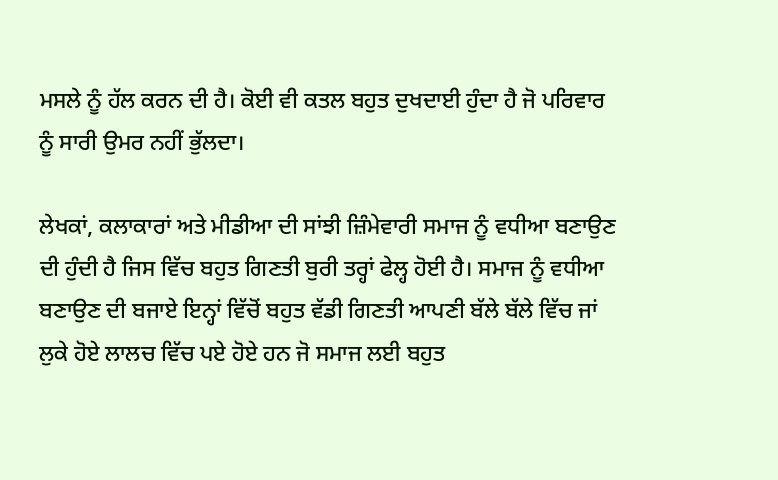ਮਸਲੇ ਨੂੰ ਹੱਲ ਕਰਨ ਦੀ ਹੈ। ਕੋਈ ਵੀ ਕਤਲ ਬਹੁਤ ਦੁਖਦਾਈ ਹੁੰਦਾ ਹੈ ਜੋ ਪਰਿਵਾਰ ਨੂੰ ਸਾਰੀ ਉਮਰ ਨਹੀਂ ਭੁੱਲਦਾ।

ਲੇਖਕਾਂ, ਕਲਾਕਾਰਾਂ ਅਤੇ ਮੀਡੀਆ ਦੀ ਸਾਂਝੀ ਜ਼ਿੰਮੇਵਾਰੀ ਸਮਾਜ ਨੂੰ ਵਧੀਆ ਬਣਾਉਣ ਦੀ ਹੁੰਦੀ ਹੈ ਜਿਸ ਵਿੱਚ ਬਹੁਤ ਗਿਣਤੀ ਬੁਰੀ ਤਰ੍ਹਾਂ ਫੇਲ੍ਹ ਹੋਈ ਹੈ। ਸਮਾਜ ਨੂੰ ਵਧੀਆ ਬਣਾਉਣ ਦੀ ਬਜਾਏ ਇਨ੍ਹਾਂ ਵਿੱਚੋਂ ਬਹੁਤ ਵੱਡੀ ਗਿਣਤੀ ਆਪਣੀ ਬੱਲੇ ਬੱਲੇ ਵਿੱਚ ਜਾਂ ਲੁਕੇ ਹੋਏ ਲਾਲਚ ਵਿੱਚ ਪਏ ਹੋਏ ਹਨ ਜੋ ਸਮਾਜ ਲਈ ਬਹੁਤ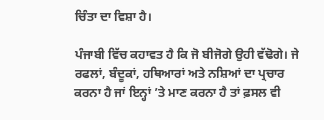ਚਿੰਤਾ ਦਾ ਵਿਸ਼ਾ ਹੈ।

ਪੰਜਾਬੀ ਵਿੱਚ ਕਹਾਵਤ ਹੈ ਕਿ ਜੋ ਬੀਜੋਗੇ ਉਹੀ ਵੱਢੋਗੇ। ਜੇ ਰਫਲਾਂ, ਬੰਦੂਕਾਂ, ਹਥਿਆਰਾਂ ਅਤੇ ਨਸ਼ਿਆਂ ਦਾ ਪ੍ਰਚਾਰ ਕਰਨਾ ਹੈ ਜਾਂ ਇਨ੍ਹਾਂ ’ਤੇ ਮਾਣ ਕਰਨਾ ਹੈ ਤਾਂ ਫ਼ਸਲ ਵੀ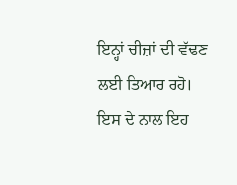ਇਨ੍ਹਾਂ ਚੀਜ਼ਾਂ ਦੀ ਵੱਢਣ ਲਈ ਤਿਆਰ ਰਹੋ। ਇਸ ਦੇ ਨਾਲ ਇਹ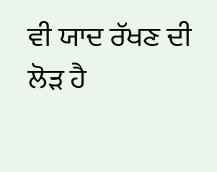ਵੀ ਯਾਦ ਰੱਖਣ ਦੀ ਲੋੜ ਹੈ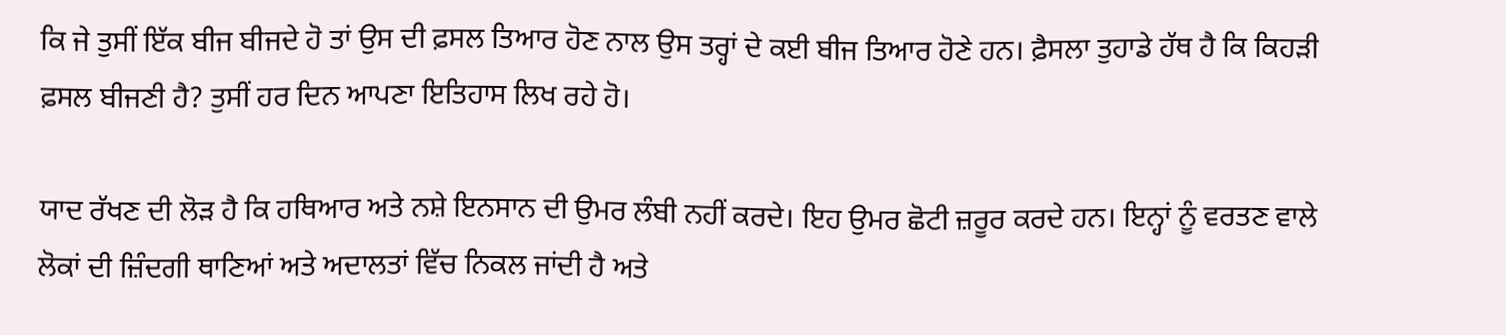ਕਿ ਜੇ ਤੁਸੀਂ ਇੱਕ ਬੀਜ ਬੀਜਦੇ ਹੋ ਤਾਂ ਉਸ ਦੀ ਫ਼ਸਲ ਤਿਆਰ ਹੋਣ ਨਾਲ ਉਸ ਤਰ੍ਹਾਂ ਦੇ ਕਈ ਬੀਜ ਤਿਆਰ ਹੋਣੇ ਹਨ। ਫ਼ੈਸਲਾ ਤੁਹਾਡੇ ਹੱਥ ਹੈ ਕਿ ਕਿਹੜੀ ਫ਼ਸਲ ਬੀਜਣੀ ਹੈ? ਤੁਸੀਂ ਹਰ ਦਿਨ ਆਪਣਾ ਇਤਿਹਾਸ ਲਿਖ ਰਹੇ ਹੋ।

ਯਾਦ ਰੱਖਣ ਦੀ ਲੋੜ ਹੈ ਕਿ ਹਥਿਆਰ ਅਤੇ ਨਸ਼ੇ ਇਨਸਾਨ ਦੀ ਉਮਰ ਲੰਬੀ ਨਹੀਂ ਕਰਦੇ। ਇਹ ਉਮਰ ਛੋਟੀ ਜ਼ਰੂਰ ਕਰਦੇ ਹਨ। ਇਨ੍ਹਾਂ ਨੂੰ ਵਰਤਣ ਵਾਲੇ ਲੋਕਾਂ ਦੀ ਜ਼ਿੰਦਗੀ ਥਾਣਿਆਂ ਅਤੇ ਅਦਾਲਤਾਂ ਵਿੱਚ ਨਿਕਲ ਜਾਂਦੀ ਹੈ ਅਤੇ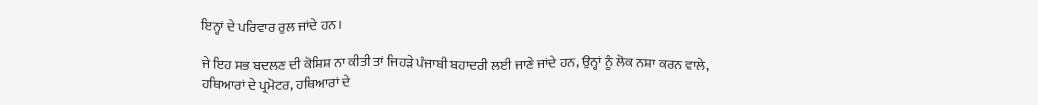ਇਨ੍ਹਾਂ ਦੇ ਪਰਿਵਾਰ ਰੁਲ ਜਾਂਦੇ ਹਨ।

ਜੇ ਇਹ ਸਭ ਬਦਲਣ ਦੀ ਕੋਸ਼ਿਸ਼ ਨਾ ਕੀਤੀ ਤਾਂ ਜਿਹੜੇ ਪੰਜਾਬੀ ਬਹਾਦਰੀ ਲਈ ਜਾਣੇ ਜਾਂਦੇ ਹਨ, ਉਨ੍ਹਾਂ ਨੂੰ ਲੋਕ ਨਸ਼ਾ ਕਰਨ ਵਾਲੇ, ਹਥਿਆਰਾਂ ਦੇ ਪ੍ਰਮੋਟਰ, ਹਥਿਆਰਾਂ ਦੇ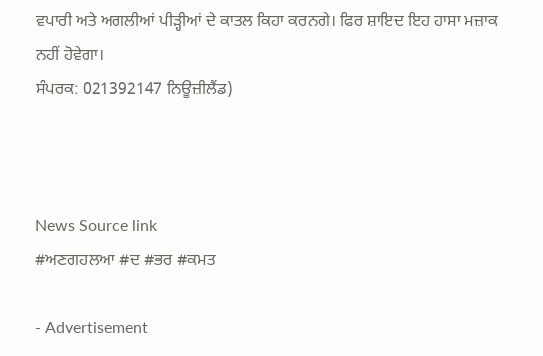ਵਪਾਰੀ ਅਤੇ ਅਗਲੀਆਂ ਪੀੜ੍ਹੀਆਂ ਦੇ ਕਾਤਲ ਕਿਹਾ ਕਰਨਗੇ। ਫਿਰ ਸ਼ਾਇਦ ਇਹ ਹਾਸਾ ਮਜ਼ਾਕ ਨਹੀਂ ਹੋਵੇਗਾ।
ਸੰਪਰਕ: 021392147 ਨਿਊਜ਼ੀਲੈਂਡ)



News Source link
#ਅਣਗਹਲਆ #ਦ #ਭਰ #ਕਮਤ

- Advertisement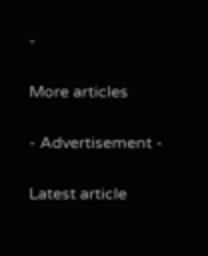-

More articles

- Advertisement -

Latest article